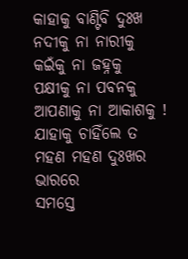କାହାକୁ ବାଣ୍ଟିବି ଦୁଃଖ
ନଦୀକୁ ନା ନାରୀକୁ
କଇଁକୁ ନା ଜହ୍ନକୁ
ପକ୍ଷୀକୁ ନା ପବନକୁ
ଆପଣାକୁ ନା ଆକାଶକୁ !
ଯାହାକୁ ଚାହିଁଲେ ତ
ମହଣ ମହଣ ଦୁଃଖର ଭାରରେ
ସମସ୍ତେ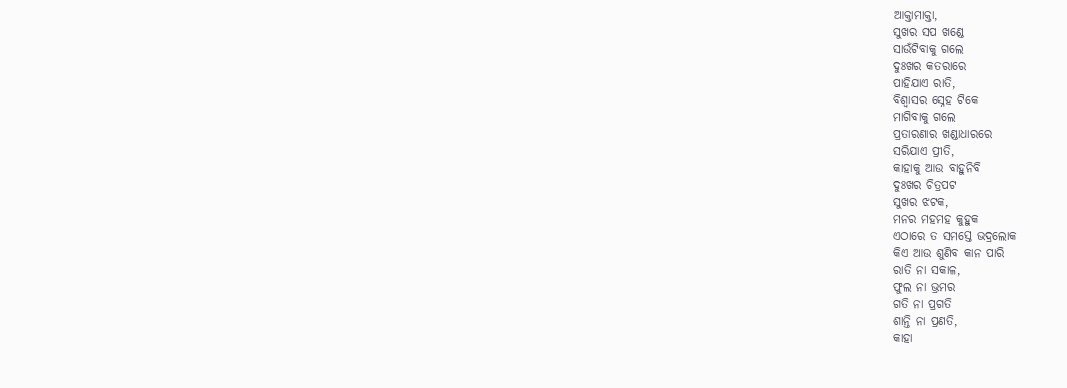ଆକ୍ତାମାକ୍ତା,
ସୁଖର ସପ ଖଣ୍ଡେ
ସାଉଁଟିବାକୁ ଗଲେ
ଦୁଃଖର କତରାରେ
ପାହିଯାଏ ରାତି,
ବିଶ୍ୱାସର ସ୍ନେହ ଟିକେ
ମାଗିବାକୁ ଗଲେ
ପ୍ରତାରଣାର ଖଣ୍ଡାଧାରରେ
ସରିଯାଏ ପ୍ରୀତି,
କାହାକୁ ଆଉ ବାହୁନିବି
ଦୁଃଖର ଚିତ୍ରପଟ
ସୁଖର ଝଟକ,
ମନର ମହମହ କୁହୁକ
ଏଠାରେ ତ ସମସ୍ତେ ଭଦ୍ରଲୋକ
କିଏ ଆଉ ଶୁଣିବ କାନ ପାରି
ରାତି ନା ସକାଳ,
ଫୁଲ ନା ଭ୍ରମର
ଗତି ନା ପ୍ରଗତି
ଶାନ୍ତି ନା ପ୍ରଣତି,
କାହା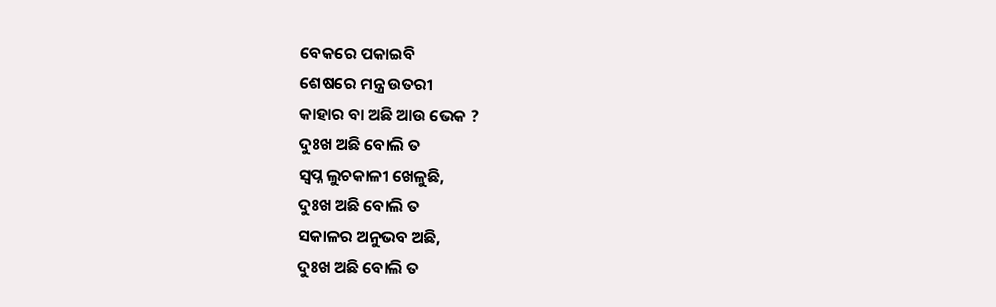ବେକରେ ପକାଇବି
ଶେଷରେ ମନ୍ତ୍ର ଉତରୀ
କାହାର ବା ଅଛି ଆଉ ଭେକ ?
ଦୁଃଖ ଅଛି ବୋଲି ତ
ସ୍ୱପ୍ନ ଲୁଚକାଳୀ ଖେଳୁଛି,
ଦୁଃଖ ଅଛି ବୋଲି ତ
ସକାଳର ଅନୁଭବ ଅଛି,
ଦୁଃଖ ଅଛି ବୋଲି ତ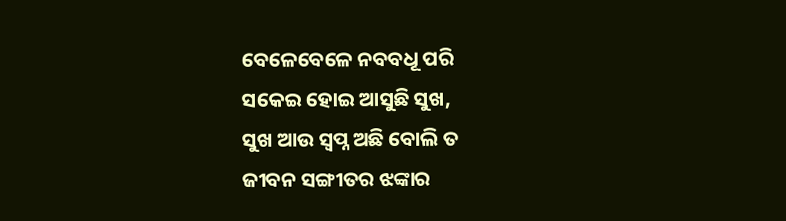ବେଳେବେଳେ ନବବଧୂ ପରି
ସକେଇ ହୋଇ ଆସୁଛି ସୁଖ,
ସୁଖ ଆଉ ସ୍ୱପ୍ନ ଅଛି ବୋଲି ତ
ଜୀବନ ସଙ୍ଗୀତର ଝଙ୍କାର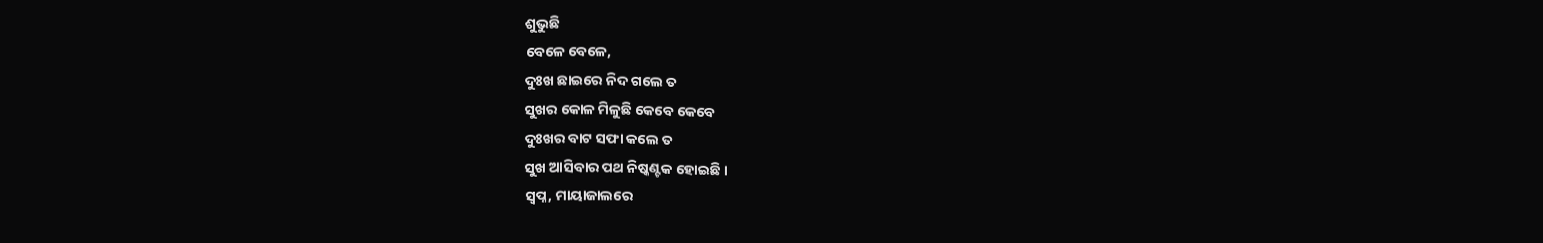ଶୁଭୁଛି
ବେଳେ ବେଳେ,
ଦୁଃଖ ଛାଇରେ ନିଦ ଗଲେ ତ
ସୁଖର କୋଳ ମିଳୁଛି କେବେ କେବେ
ଦୁଃଖର ବାଟ ସଫା କଲେ ତ
ସୁଖ ଆସିବାର ପଥ ନିଷ୍କଣ୍ଟକ ହୋଇଛି ।
ସ୍ୱପ୍ନ, ମାୟାଜାଲରେ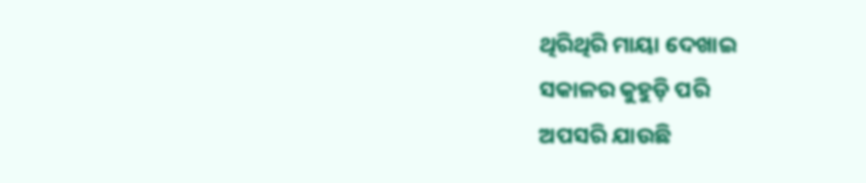ଥିରିଥିରି ମାୟା ଦେଖାଇ
ସକାଳର କୁହୁଡ଼ି ପରି
ଅପସରି ଯାଉଛି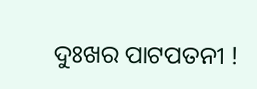ଦୁଃଖର ପାଟପତନୀ !